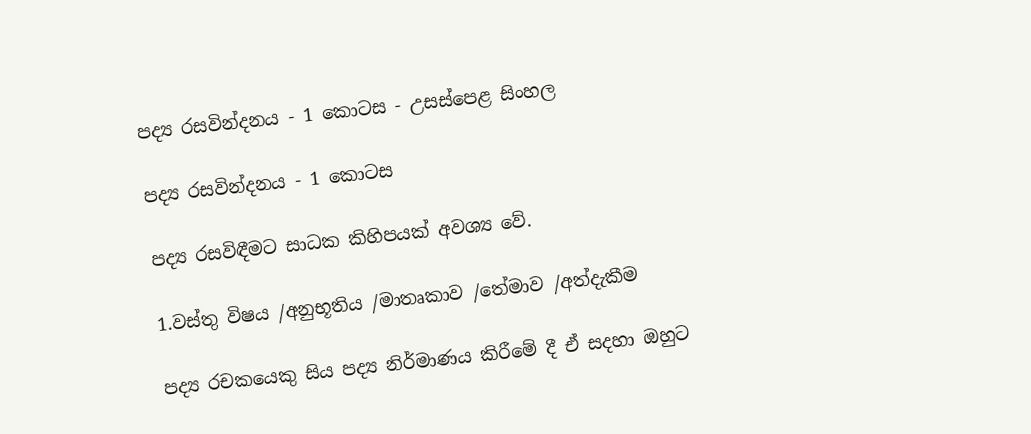පද්‍ය රසවින්දනය - 1 කොටස - උසස්පෙළ සිංහල

පද්‍ය රසවින්දනය - 1 කොටස

පද්‍ය රසවිඳීමට සාධක කිහිපයක් අවශ්‍ය වේ.

1.වස්තු විෂය /අනුභූතිය /මාතෘකාව /තේමාව /අත්දැකීම

පද්‍ය රචකයෙකු සිය පද්‍ය නිර්මාණය කිරීමේ දී ඒ සදහා ඔහුට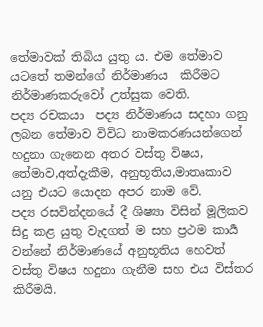තේමාවක් තිබිය යුතු ය. එම තේමාව යටතේ තමන්ගේ නිර්මාණය  කිරීමට නිර්මාණකරුවෝ උත්සුක වෙති.
පද්‍ය රචකයා  පද්‍ය නිර්මාණය සදහා ගනු ලබන තේමාව විවිධ නාමකරණයන්ගෙන් හදුනා ගැනෙන අතර වස්තු විෂය, තේමාව,අත්දැකීම, අනුභූතිය,මාතෘකාව යනු එයට යොදන අපර නාම වේ.
පද්‍ය රසවින්දනයේ දී ශිෂ්‍යා විසින් මූලිකව සිදු කළ යුතු වැදගත් ම සහ ප්‍රථම කාර්‍ය වන්නේ නිර්මාණයේ අනුභූතිය හෙවත් වස්තු විෂය හදුනා ගැනීම සහ එය විස්තර කිරීමයි.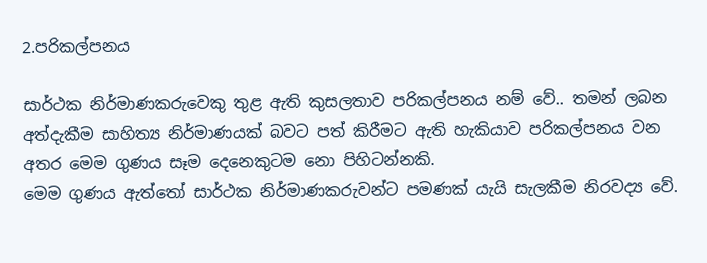2.පරිකල්පනය

සාර්ථක නිර්මාණකරුවෙකු තුළ ඇති කුසලතාව පරිකල්පනය නම් වේ.. තමන් ලබන අත්දැකීම සාහිත්‍ය නිර්මාණයක් බවට පත් කිරීමට ඇති හැකියාව පරිකල්පනය වන අතර මෙම ගුණය සෑම දෙනෙකුටම නො පිහිටන්නකි.
මෙම ගුණය ඇත්තෝ සාර්ථක නිර්මාණකරුවන්ට පමණක් යැයි සැලකීම නිරවද්‍ය වේ.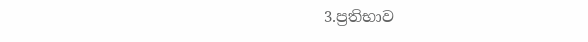3.ප්‍රතිභාව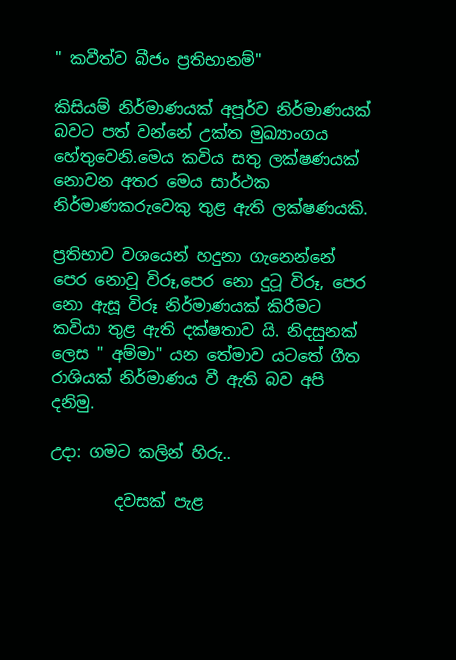" කවීත්ව බීජං ප්‍රතිභානම්"

කිසියම් නිර්මාණයක් අපූර්ව නිර්මාණයක් බවට පත් වන්නේ උක්ත මුඛ්‍යාංගය හේතුවෙනි.මෙය කවිය සතු ලක්ෂණයක් නොවන අතර මෙය සාර්ථක නිර්මාණකරුවෙකු තුළ ඇති ලක්ෂණයකි.

ප්‍රතිභාව වශයෙන් හදුනා ගැනෙන්නේ පෙර නොවූ විරූ,පෙර නො දුටූ විරූ, පෙර නො ඇසූ විරූ නිර්මාණයක් කිරීමට කවියා තුළ ඇති දක්ෂතාව යි. නිදසුනක් ලෙස " අම්මා" යන තේමාව යටතේ ගීත රාශියක් නිර්මාණය වී ඇති බව අපි දනිමු.

උදා: ගමට කලින් හිරු..

        දවසක් පැළ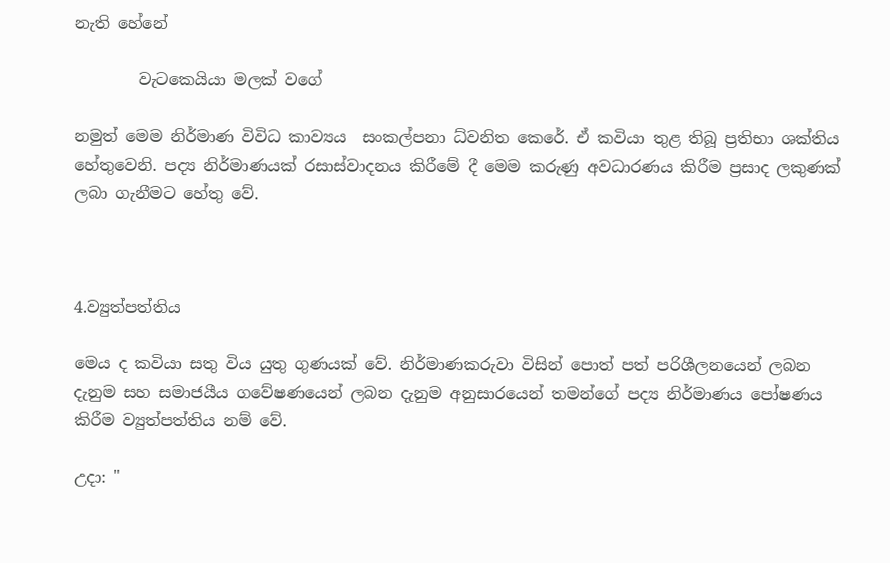නැති හේනේ

        වැටකෙයියා මලක් වගේ

නමුත් මෙම නිර්මාණ විවිධ කාව්‍යය  සංකල්පනා ධ්වනිත කෙරේ. ඒ කවියා තුළ තිබූ ප්‍රතිභා ශක්තිය හේතුවෙනි. පද්‍ය නිර්මාණයක් රසාස්වාදනය කිරීමේ දී මෙම කරුණු අවධාරණය කිරීම ප්‍රසාද ලකුණක් ලබා ගැනීමට හේතු වේ.



4.ව්‍යුත්පත්තිය

මෙය ද කවියා සතු විය යුතු ගුණයක් වේ. නිර්මාණකරුවා විසින් පොත් පත් පරිශීලනයෙන් ලබන දැනුම සහ සමාජයීය ගවේෂණයෙන් ලබන දැනුම අනුසාරයෙන් තමන්ගේ පද්‍ය නිර්මාණය පෝෂණය කිරීම ව්‍යුත්පත්තිය නම් වේ.

උදා: "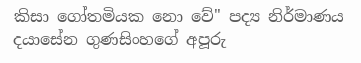කිසා ගෝතමියක නො වේ" පද්‍ය නිර්මාණය දයාසේන ගුණසිංහගේ අපූරු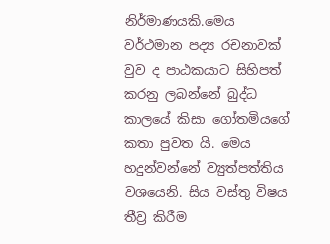නිර්මාණයකි.මෙය වර්ථමාන පද්‍ය රචනාවක් වුව ද පාඨකයාට සිහිපත් කරනු ලබන්නේ බුද්ධ කාලයේ කිසා ගෝතමියගේ කතා පුවත යි. මෙය හදුන්වන්නේ ව්‍යුත්පත්තිය වශයෙනි. සිය වස්තු විෂය තීව්‍ර කිරීම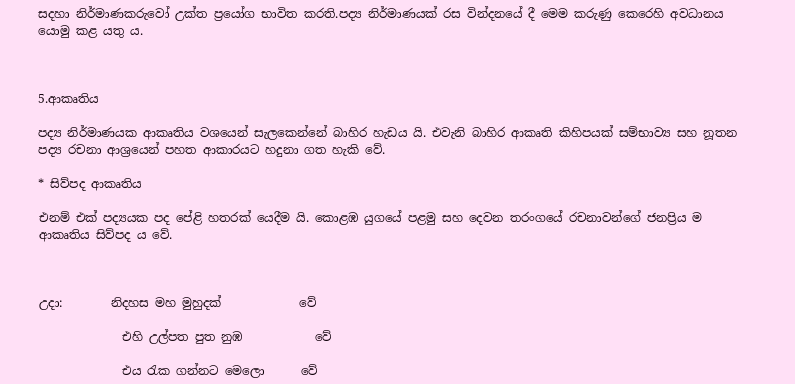සදහා නිර්මාණකරුවෝ උක්ත ප්‍රයෝග භාවිත කරති.පද්‍ය නිර්මාණයක් රස වින්දනයේ දී මෙම කරුණු කෙරෙහි අවධානය යොමු කළ යතු ය.



5.ආකෘතිය

පද්‍ය නිර්මාණයක ආකෘතිය වශයෙන් සැලකෙන්නේ බාහිර හැඩය යි. එවැනි බාහිර ආකෘති කිහිපයක් සම්භාව්‍ය සහ නූතන පද්‍ය රචනා ආශ්‍රයෙන් පහත ආකාරයට හදුනා ගත හැකි වේ.

* සිව්පද ආකෘතිය

එනම් එක් පද්‍යයක පද පේළි හතරක් යෙදීම යි. කොළඹ යුගයේ පළමු සහ දෙවන තරංගයේ රචනාවන්ගේ ජනප්‍රිය ම ආකෘතිය සිව්පද ය වේ.



උදා:        නිදහස මහ මුහුදක්             වේ

              එහි උල්පත පුත නුඹ            වේ

              එය රැක ගන්නට මෙලො      වේ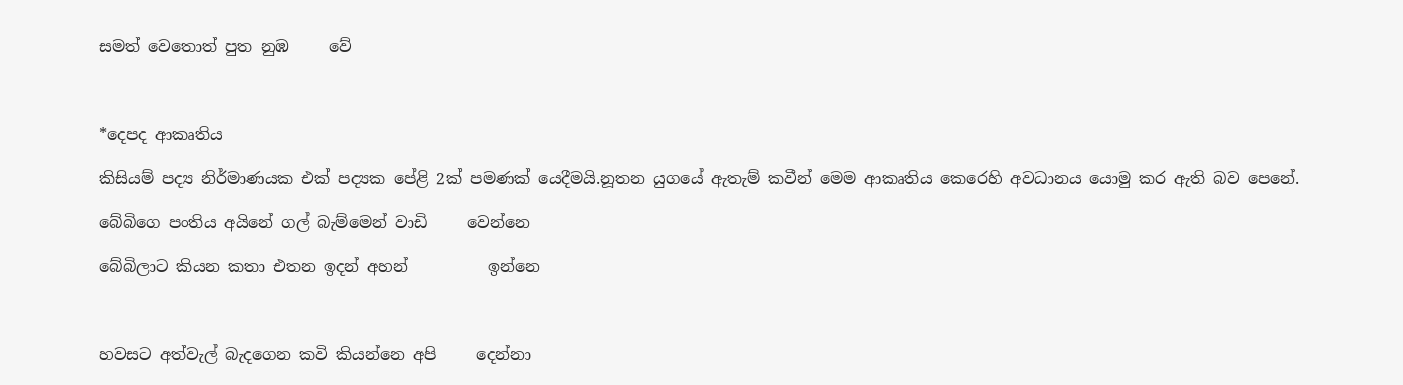සමත් වෙතොත් පුත නුඹ     වේ



*දෙපද ආකෘතිය

කිසියම් පද්‍ය නිර්මාණයක එක් පද්‍යක පේළි 2ක් පමණක් යෙදීමයි.නූතන යුගයේ ඇතැම් කවීන් මෙම ආකෘතිය කෙරෙහි අවධානය යොමු කර ඇති බව පෙනේ.

බේබිගෙ පංතිය අයිනේ ගල් බැම්මෙන් වාඩි     වෙන්නෙ

බේබිලාට කියන කතා එතන ඉදන් අහන්          ඉන්නෙ



හවසට අත්වැල් බැදගෙන කවි කියන්නෙ අපි     දෙන්නා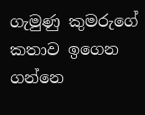ගැමුණු කුමරුගේ කතාව ඉගෙන ගන්නෙ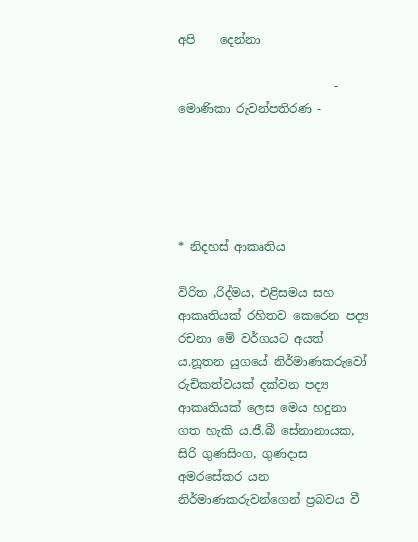අපි    දෙන්නා

                          - මොණිකා රුවන්පතිරණ -





* නිදහස් ආකෘතිය

විරිත ,රිද්මය, එළිසමය සහ ආකෘතියක් රහිතව කෙරෙන පද්‍ය රචනා මේ වර්ගයට අයත් ය.නූතන යුගයේ නිර්මාණකරුවෝ රුචිකත්වයක් දක්වන පද්‍ය ආකෘතියක් ලෙස මෙය හදුනා ගත හැකි ය.ජී.බී සේනානායක, සිරි ගුණසිංග, ගුණදාස අමරසේකර යන නිර්මාණකරුවන්ගෙන් ප්‍රබවය වී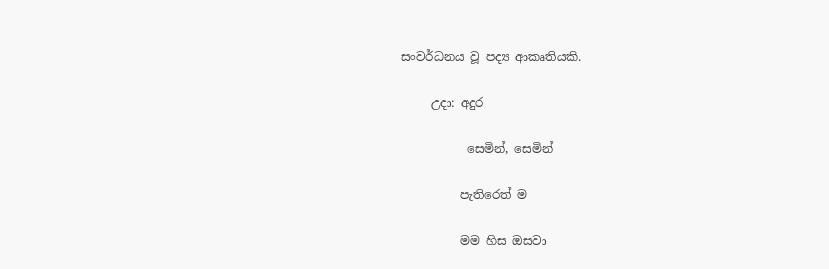සංවර්ධනය වූ පද්‍ය ආකෘතියකි.

     උදා: අදුර

           සෙමින්, සෙමින්

          පැතිරෙත් ම

          මම හිස ඔසවා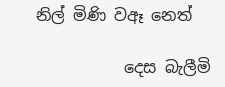නිල් මිණි වඈ නෙත්

           දෙස බැලීමි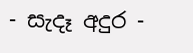- සැදෑ අදුර -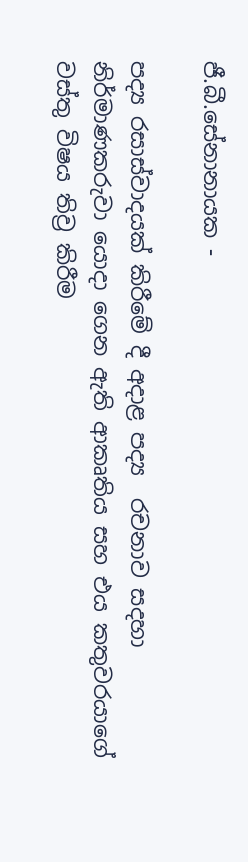ජී.බී.සේනානායක -

පද්‍ය රසාස්වාදයක් කිරීමේ දී අදාළ පද්‍ය  රචනාව සදහා නිර්මාණකරුවා යොදා ගෙන ඇති ආකෘතිය සහ එය කතුවරයාගේ වස්තු විෂය තිව්‍ර කිරීම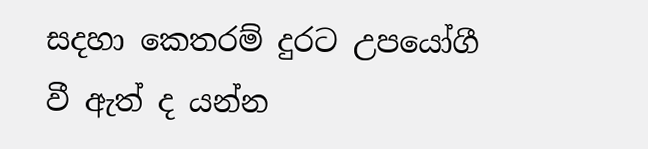සදහා කෙතරම් දුරට උපයෝගී වී ඇත් ද යන්න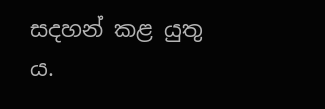සදහන් කළ යුතු ය.